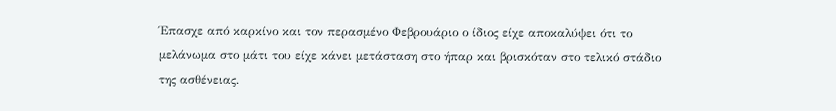Έπασχε από καρκίνο και τον περασμένο Φεβρουάριο ο ίδιος είχε αποκαλύψει ότι το μελάνωμα στο μάτι του είχε κάνει μετάσταση στο ήπαρ και βρισκόταν στο τελικό στάδιο της ασθένειας.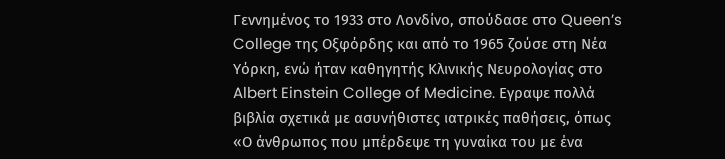Γεννημένος το 1933 στο Λονδίνο, σπούδασε στο Queen’s College της Οξφόρδης και από το 1965 ζούσε στη Νέα Υόρκη, ενώ ήταν καθηγητής Κλινικής Νευρολογίας στο Albert Einstein College of Medicine. Εγραψε πολλά βιβλία σχετικά με ασυνήθιστες ιατρικές παθήσεις, όπως «Ο άνθρωπος που μπέρδεψε τη γυναίκα του με ένα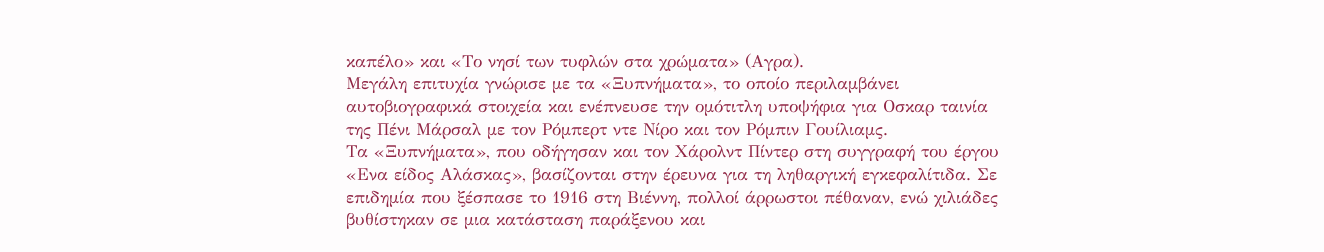καπέλο» και «Το νησί των τυφλών στα χρώματα» (Αγρα).
Μεγάλη επιτυχία γνώρισε με τα «Ξυπνήματα», το οποίο περιλαμβάνει αυτοβιογραφικά στοιχεία και ενέπνευσε την ομότιτλη υποψήφια για Οσκαρ ταινία της Πένι Μάρσαλ με τον Ρόμπερτ ντε Νίρο και τον Ρόμπιν Γουίλιαμς.
Τα «Ξυπνήματα», που οδήγησαν και τον Χάρολντ Πίντερ στη συγγραφή του έργου «Ενα είδος Αλάσκας», βασίζονται στην έρευνα για τη ληθαργική εγκεφαλίτιδα. Σε επιδημία που ξέσπασε το 1916 στη Βιέννη, πολλοί άρρωστοι πέθαναν, ενώ χιλιάδες βυθίστηκαν σε μια κατάσταση παράξενου και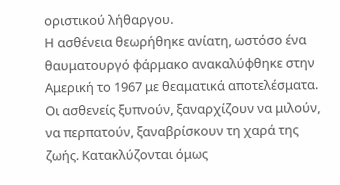οριστικού λήθαργου.
Η ασθένεια θεωρήθηκε ανίατη, ωστόσο ένα θαυματουργό φάρμακο ανακαλύφθηκε στην Αμερική το 1967 με θεαματικά αποτελέσματα. Οι ασθενείς ξυπνούν, ξαναρχίζουν να μιλούν, να περπατούν, ξαναβρίσκουν τη χαρά της ζωής. Κατακλύζονται όμως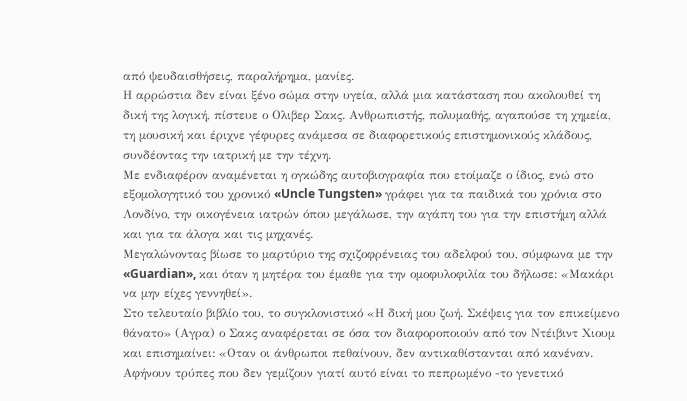από ψευδαισθήσεις, παραλήρημα, μανίες.
Η αρρώστια δεν είναι ξένο σώμα στην υγεία, αλλά μια κατάσταση που ακολουθεί τη δική της λογική, πίστευε ο Ολιβερ Σακς. Ανθρωπιστής, πολυμαθής, αγαπούσε τη χημεία, τη μουσική και έριχνε γέφυρες ανάμεσα σε διαφορετικούς επιστημονικούς κλάδους, συνδέοντας την ιατρική με την τέχνη.
Με ενδιαφέρον αναμένεται η ογκώδης αυτοβιογραφία που ετοίμαζε ο ίδιος, ενώ στο εξομολογητικό του χρονικό «Uncle Tungsten» γράφει για τα παιδικά του χρόνια στο Λονδίνο, την οικογένεια ιατρών όπου μεγάλωσε, την αγάπη του για την επιστήμη αλλά και για τα άλογα και τις μηχανές.
Μεγαλώνοντας βίωσε το μαρτύριο της σχιζοφρένειας του αδελφού του, σύμφωνα με την «Guardian», και όταν η μητέρα του έμαθε για την ομοφυλοφιλία του δήλωσε: «Μακάρι να μην είχες γεννηθεί».
Στο τελευταίο βιβλίο του, το συγκλονιστικό «Η δική μου ζωή. Σκέψεις για τον επικείμενο θάνατο» (Αγρα) ο Σακς αναφέρεται σε όσα τον διαφοροποιούν από τον Ντέιβιντ Χιουμ και επισημαίνει: «Οταν οι άνθρωποι πεθαίνουν, δεν αντικαθίστανται από κανέναν. Αφήνουν τρύπες που δεν γεμίζουν γιατί αυτό είναι το πεπρωμένο -το γενετικό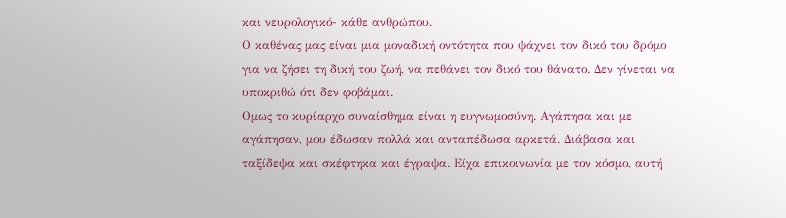και νευρολογικό- κάθε ανθρώπου.
Ο καθένας μας είναι μια μοναδική οντότητα που ψάχνει τον δικό του δρόμο για να ζήσει τη δική του ζωή, να πεθάνει τον δικό του θάνατο. Δεν γίνεται να υποκριθώ ότι δεν φοβάμαι.
Ομως το κυρίαρχο συναίσθημα είναι η ευγνωμοσύνη. Αγάπησα και με αγάπησαν, μου έδωσαν πολλά και ανταπέδωσα αρκετά. Διάβασα και ταξίδεψα και σκέφτηκα και έγραψα. Είχα επικοινωνία με τον κόσμο, αυτή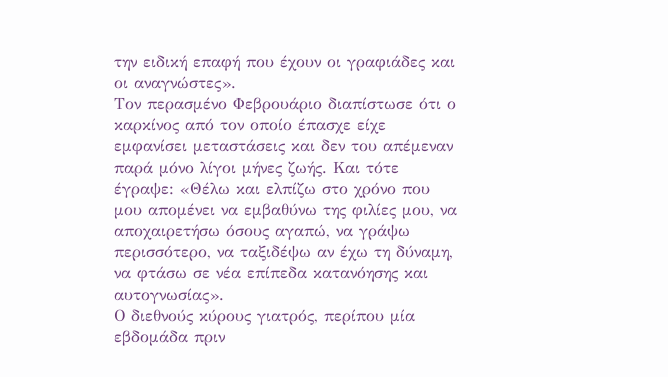την ειδική επαφή που έχουν οι γραφιάδες και οι αναγνώστες».
Τον περασμένο Φεβρουάριο διαπίστωσε ότι ο καρκίνος από τον οποίο έπασχε είχε εμφανίσει μεταστάσεις και δεν του απέμεναν παρά μόνο λίγοι μήνες ζωής. Και τότε έγραψε: «Θέλω και ελπίζω στο χρόνο που μου απομένει να εμβαθύνω της φιλίες μου, να αποχαιρετήσω όσους αγαπώ, να γράψω περισσότερο, να ταξιδέψω αν έχω τη δύναμη, να φτάσω σε νέα επίπεδα κατανόησης και αυτογνωσίας».
Ο διεθνούς κύρους γιατρός, περίπου μία εβδομάδα πριν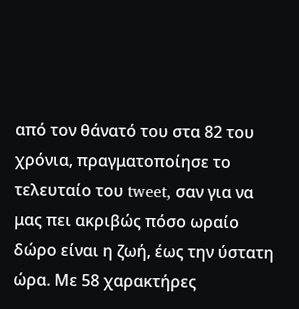από τον θάνατό του στα 82 του χρόνια, πραγματοποίησε το τελευταίο του tweet, σαν για να μας πει ακριβώς πόσο ωραίο δώρο είναι η ζωή, έως την ύστατη ώρα. Με 58 χαρακτήρες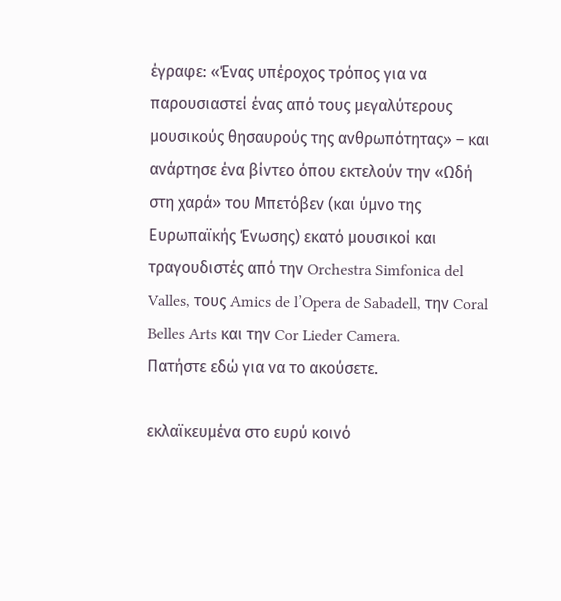έγραφε: «Ένας υπέροχος τρόπος για να παρουσιαστεί ένας από τους μεγαλύτερους μουσικούς θησαυρούς της ανθρωπότητας» – και ανάρτησε ένα βίντεο όπου εκτελούν την «Ωδή στη χαρά» του Μπετόβεν (και ύμνο της Ευρωπαϊκής Ένωσης) εκατό μουσικοί και τραγουδιστές από την Orchestra Simfonica del Valles, τους Amics de l’Opera de Sabadell, την Coral Belles Arts και την Cor Lieder Camera.
Πατήστε εδώ για να το ακούσετε.

εκλαϊκευμένα στο ευρύ κοινό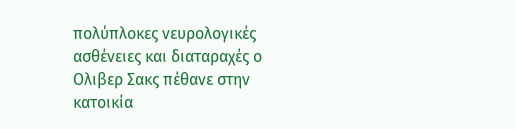πολύπλοκες νευρολογικές ασθένειες και διαταραχές ο Ολιβερ Σακς πέθανε στην κατοικία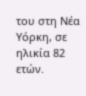του στη Νέα Υόρκη, σε ηλικία 82 ετών.